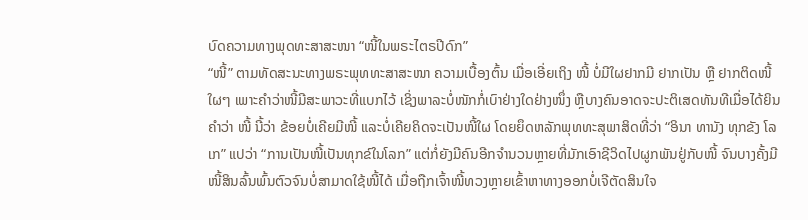ບົດຄວາມທາງພຸດທະສາສະໜາ “ໜີ້ໃນພຣະໄຕຣປີດົກ”
“ໜີ້” ຕາມທັດສະນະທາງພຣະພຸທທະສາສະໜາ ຄວາມເບື້ອງຕົ້ນ ເມື່ອເອີ່ຍເຖິງ ໜີ້ ບໍ່ມີໃຜຢາກມີ ຢາກເປັນ ຫຼື ຢາກຕິດໜີ້ໃຜໆ ເພາະຄຳວ່າໜີ້ມີສະພາວະທີ່ແບກໄວ້ ເຊິ່ງພາລະບໍ່ໜັກກໍ່ເບົາຢ່າງໃດຢ່າງໜຶ່ງ ຫຼືບາງຄົນອາດຈະປະຕິເສດທັນທີເມື່ອໄດ້ຍິນຄຳວ່າ ໜີ້ ນີ້ວ່າ ຂ້ອຍບໍ່ເຄີຍມີໜີ້ ແລະບໍ່ເຄີຍຄິດຈະເປັນໜີ້ໃຜ ໂດຍຍຶດຫລັກພຸທທະສຸພາສິດທີ່ວ່າ “ອິນາ ທານັງ ທຸກຂັງ ໂລເກ” ແປວ່າ “ການເປັນໜີ້ເປັນທຸກຂ໌ໃນໂລກ” ແຕ່ກໍ່ຍັງມີຄົນອີກຈຳນວນຫຼາຍທີ່ມັກເອົາຊີວິດໄປຜູກພັນຢູ່ກັບໜີ້ ຈົນບາງຄັ້ງມີໜີ້ສິນລົ້ນພົ້ນຕົວຈົນບໍ່ສາມາດໃຊ້ໜີ້ໄດ້ ເມື່ອຖືກເຈົ້າໜີ້ທວງຫຼາຍເຂົ້າຫາທາງອອກບໍ່ເຈີຕັດສິນໃຈ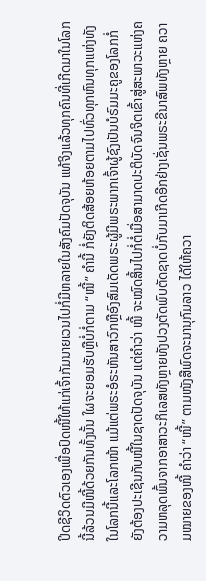ປິດຊີວິດຕົວເອງເພື່ອປົດໜີ້ໃຫ້ແກ່ເຈົ້າກັມນາຍເວນໄປກໍ່ມີຫລາຍໃນສັງຄົມປັດຈຸບັນ ແທ້ຈິງແລ້ວທຸກຄົນທີ່ເກີດມາໃນໂລກນີ້ລ້ວນມີໜີ້ດ້ວຍກັນທັ້ງນັ້ນ ໃຜຈະຍອມຮັບຫຼືບໍ່ກໍ່ຕາມ “ໜີ້” ຄຳນີ້ ກໍ່ຍັງຕິດສ້ອຍຫ້ອຍຕາມໄປທົ່ວທຸກຫົນທຸກແຫ່ງທັງໃນໂລກນີ້ແລະໂລກໜ້າ ແມ້ແຕ່ພຣະອໍຣະຫັນສາວົກຫຼືອົງສົມເດັດພຣະຜູ້ມີພຣະພາກເຈົ້າຜູ້ຊົງເປັນບໍຣົມມະຄູຂອງໂລກກໍ່ຍັງຕ້ອງປະເຊີນກັບໜີ້ໃນຊາດປັດຈຸບັນ ແຕ່ຄຳວ່າ ໜີ້ ຈະໝົດສິ້ນໄປກໍ່ຕໍ່ເມື່ອສາມາດປະຕິບັດຈົນຈິຕເຂົ້າສູ່ສະພາວະແຫ່ງຄວາມຫລຸດພົ້ນຈາກອາສາວະກິເລສທັງຫຼາຍທັງປວງຕັດພົບຕັດຊາດບໍ່ກັບມາເກີດອີກຢ່າງເຊັ່ນພຣະຂີນາສົພທັງຫຼາຍ ຄວາມໝາຍຂອງໜີ້ ຄຳວ່າ “ໜີ້” ຕາມໜັງສືພົດຈະນານຸກົມລາວ ໄດ້ໃຫ້ຄວາ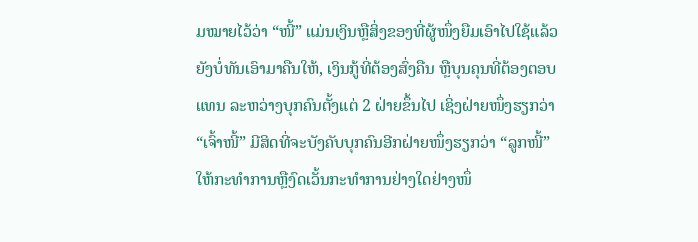ມໝາຍໄວ້ວ່າ “ໜີ້” ແມ່ນເງິນຫຼືສິ່ງຂອງທີ່ຜູ້ໜຶ່ງຍືມເອົາໄປໃຊ້ແລ້ວຍັງບໍ່ທັນເອົາມາຄືນໃຫ້, ເງິນກູ້ທີ່ຕ້ອງສົ່ງຄືນ ຫຼືບຸນຄຸນທີ່ຕ້ອງຕອບແທນ ລະຫວ່າງບຸກຄົນຕັ້ງແຕ່ 2 ຝ່າຍຂຶ້ນໄປ ເຊິ່ງຝ່າຍໜຶ່ງຮຽກວ່າ “ເຈົ້າໜີ້” ມີສິດທີ່ຈະບັງຄັບບຸກຄົນອີກຝ່າຍໜຶ່ງຮຽກວ່າ “ລູກໜີ້” ໃຫ້ກະທຳການຫຼືງົດເວັ້ນກະທຳການຢ່າງໃດຢ່າງໜຶ່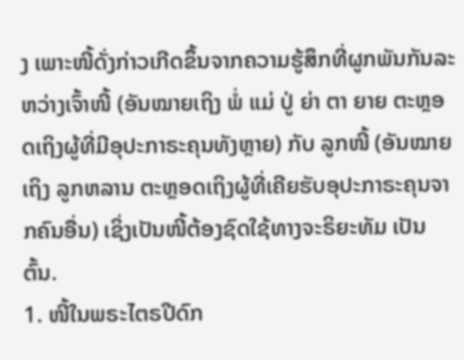ງ ເພາະໜີ້ດັ່ງກ່າວເກີດຂຶ້ນຈາກຄວາມຮູ້ສຶກທີ່ຜູກພັນກັນລະຫວ່າງເຈົ້າໜີ້ (ອັນໝາຍເຖິງ ພໍ່ ແມ່ ປູ່ ຍ່າ ຕາ ຍາຍ ຕະຫຼອດເຖິງຜູ້ທີ່ມີອຸປະກາຣະຄຸນທັງຫຼາຍ) ກັບ ລູກໜີ້ (ອັນໝາຍເຖິງ ລູກຫລານ ຕະຫຼອດເຖິງຜູ້ທີ່ເຄີຍຮັບອຸປະກາຣະຄຸນຈາກຄົນອື່ນ) ເຊິ່ງເປັນໜີ້ຕ້ອງຊົດໃຊ້ທາງຈະຣິຍະທັມ ເປັນຕົ້ນ.
1. ໜີ້ໃນພຣະໄຕຣປີດົກ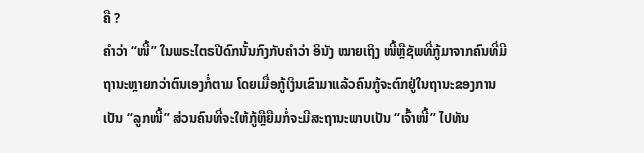ຄື ?
ຄຳວ່າ “ໜີ້” ໃນພຣະໄຕຣປີດົກນັ້ນກົງກັບຄຳວ່າ ອິນັງ ໝາຍເຖິງ ໜີ້ຫຼືຊັພທີ່ກູ້ມາຈາກຄົນທີ່ມີຖານະຫຼາຍກວ່າຕົນເອງກໍ່ຕາມ ໂດຍເມື່ອກູ້ເງິນເຂົາມາແລ້ວຄົນກູ້ຈະຕົກຢູ່ໃນຖານະຂອງການເປັນ “ລູກໜີ້” ສ່ວນຄົນທີ່ຈະໃຫ້ກູ້ຫຼືຍືມກໍ່ຈະມີສະຖານະພາບເປັນ “ເຈົ້າໜີ້” ໄປທັນ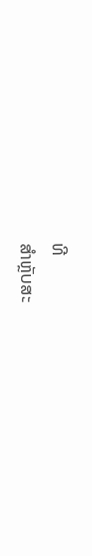ທີ
ສຳຫຼັບສະ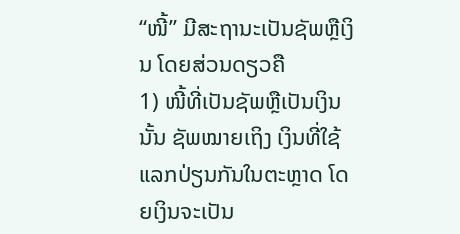“ໜີ້” ມີສະຖານະເປັນຊັພຫຼືເງິນ ໂດຍສ່ວນດຽວຄື
1) ໜີ້ທີ່ເປັນຊັພຫຼືເປັນເງິນນັ້ນ ຊັພໝາຍເຖິງ ເງິນທີ່ໃຊ້ແລກປ່ຽນກັນໃນຕະຫຼາດ ໂດຍເງິນຈະເປັນ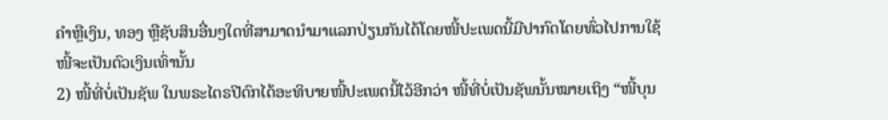ຄຳຫຼືເງິນ, ທອງ ຫຼືຊັບສິນອື່ນໆໃດທີ່ສາມາດນຳມາແລກປ່ຽນກັນໄດ້ໂດຍໜີ້ປະເພດນີ້ມີປາກົດໂດຍທົ່ວໄປການໃຊ້ໜີ້ຈະເປັນຕົວເງິນເທົ່ານັ້ນ
2) ໜີ້ທີ່ບໍ່ເປັນຊັພ ໃນພຣະໄຕຣປີດົກໄດ້ອະທິບາຍໜີ້ປະເພດນີ້ໄວ້ອີກວ່າ ໜີ້ທີ່ບໍ່ເປັນຊັພນັ້ນໝາຍເຖິງ “ໜີ້ບຸນ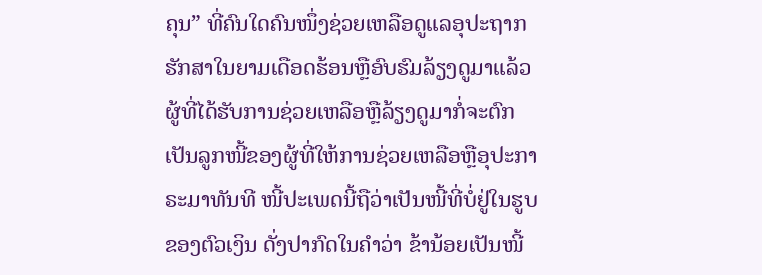ຄຸນ” ທີ່ຄົນໃດຄົນໜຶ່ງຊ່ວຍເຫລືອດູແລອຸປະຖາກຮັກສາໃນຍາມເດືອດຮ້ອນຫຼືອົບຮົມລ້ຽງດູມາແລ້ວ
ຜູ້ທີ່ໄດ້ຮັບການຊ່ວຍເຫລືອຫຼືລ້ຽງດູມາກໍ່ຈະຕົກເປັນລູກໜີ້ຂອງຜູ້ທີ່ໃຫ້ການຊ່ວຍເຫລືອຫຼືອຸປະກາຣະມາທັນທີ ໜີ້ປະເພດນີ້ຖືວ່າເປັນໜີ້ທີ່ບໍ່ຢູ່ໃນຮູບຂອງຕົວເງິນ ດັ່ງປາກົດໃນຄຳວ່າ ຂ້ານ້ອຍເປັນໜີ້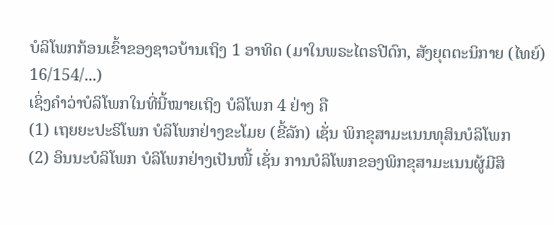ບໍລິໂພກກ້ອນເຂົ້າຂອງຊາວບ້ານເຖິງ 1 ອາທິດ (ມາໃນພຣະໄຕຣປີດົກ, ສັງຍຸຕຕະນິກາຍ (ໄທຍ໌) 16/154/...)
ເຊິ່ງຄຳວ່າບໍລິໂພກໃນທີ່ນີ້ໝາຍເຖິງ ບໍລິໂພກ 4 ຢ່າງ ຄື
(1) ເຖຍຍະປະຣິໂພກ ບໍລິໂພກຢ່າງຂະໂມຍ (ຂີ້ລັກ) ເຊັ່ນ ພິກຂຸສາມະເນນທຸສິນບໍລິໂພກ
(2) ອິນນະບໍລິໂພກ ບໍລິໂພກຢ່າງເປັນໜີ້ ເຊັ່ນ ການບໍລິໂພກຂອງພິກຂຸສາມະເນນຜູ້ມີສິ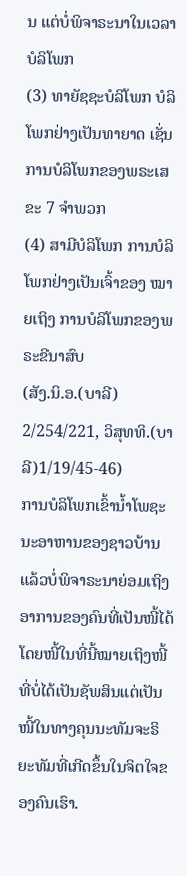ນ ແຕ່ບໍ່ພິຈາຣະນາໃນເວລາບໍລິໂພກ
(3) ທາຍັຊຊະບໍລິໂພກ ບໍລິໂພກຢ່າງເປັນທາຍາດ ເຊັ່ນ ການບໍລິໂພກຂອງພຣະເສຂະ 7 ຈຳພວກ
(4) ສາມີບໍລິໂພກ ການບໍລິໂພກຢ່າງເປັນເຈົ້າຂອງ ໝາຍເຖິງ ການບໍລິໂພກຂອງພຣະຂີນາສົບ
(ສັງ.ນິ.ອ.(ບາລີ) 2/254/221, ວິສຸທທິ.(ບາລີ)1/19/45-46)
ການບໍລິໂພກເຂົ້ານ້ຳໂພຊະນະອາຫານຂອງຊາວບ້ານແລ້ວບໍ່ພິຈາຣະນາຍ່ອມເຖິງອາການຂອງຄົນທີ່ເປັນໜີ້ໄດ້ ໂດຍໜີ້ໃນທີ່ນີ້ໝາຍເຖິງໜີ້ທີ່ບໍ່ໄດ້ເປັນຊັພສິນແຕ່ເປັນໜີ້ໃນທາງຄຸນນະທັມຈະຣິຍະທັມທີ່ເກີດຂຶ້ນໃນຈິຕໃຈຂອງຄົນເຮົາ.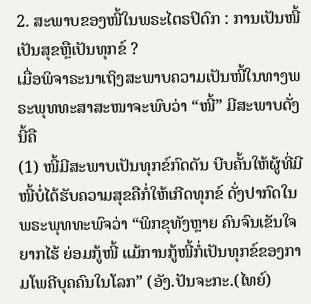2. ສະພາບຂອງໜີ້ໃນພຣະໄຕຣປິດົກ : ການເປັນໜີ້ເປັນສຸຂຫຼືເປັນທຸກຂ໌ ?
ເມື່ອພິຈາຣະນາເຖິງສະພາບຄວາມເປັນໜີ້ໃນທາງພຣະພຸທທະສາສະໜາຈະພົບວ່າ “ໜີ້” ມີສະພາບດັ່ງນີ້ຄື
(1) ໜີ້ມີສະພາບເປັນທຸກຂ໌ກົດດັນ ບີບຄັ້ນໃຫ້ຜູ້ທີ່ມີໜີ້ບໍ່ໄດ້ຮັບຄວາມສຸຂຄືກໍ່ໃຫ້ເກີດທຸກຂ໌ ດັ່ງປາກົດໃນພຣະພຸທທະພົຈວ່າ “ພິກຂຸທັງຫຼາຍ ຄົນຈົນເຂັນໃຈຍາກໄຮ້ ຍ່ອມກູ້ໜີ້ ແມ້ການກູ້ໜີ້ກໍ່ເປັນທຸກຂ໌ຂອງກາມໂພຄີບຸຄຄົນໃນໂລກ” (ອັງ.ປັນຈະກະ.(ໄທຍ໌)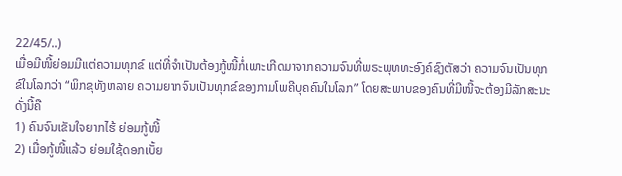22/45/..)
ເມື່ອມີໜີ້ຍ່ອມມີແຕ່ຄວາມທຸກຂ໌ ແຕ່ທີ່ຈຳເປັນຕ້ອງກູ້ໜີ້ກໍ່ເພາະເກີດມາຈາກຄວາມຈົນທີ່ພຣະພຸທທະອົງຄ໌ຊົງຕັສວ່າ ຄວາມຈົນເປັນທຸກຂ໌ໃນໂລກວ່າ “ພິກຂຸທັງຫລາຍ ຄວາມຍາກຈົນເປັນທຸກຂ໌ຂອງກາມໂພຄີບຸຄຄົນໃນໂລກ” ໂດຍສະພາບຂອງຄົນທີ່ມີໜີ້ຈະຕ້ອງມີລັກສະນະ ດັ່ງນີ້ຄື
1) ຄົນຈົນເຂັນໃຈຍາກໄຮ້ ຍ່ອມກູ້ໜີ້
2) ເມື່ອກູ້ໜີ້ແລ້ວ ຍ່ອມໃຊ້ດອກເບັ້ຍ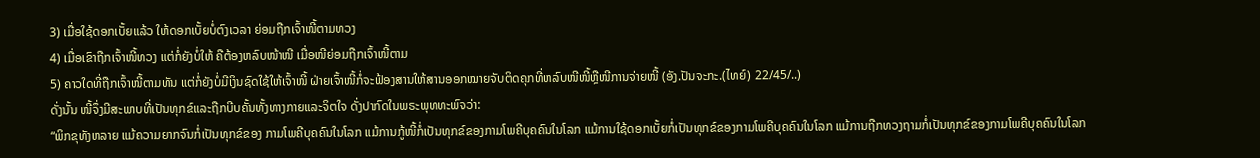3) ເມື່ອໃຊ້ດອກເບັ້ຍແລ້ວ ໃຫ້ດອກເບັ້ຍບໍ່ຕົງເວລາ ຍ່ອມຖືກເຈົ້າໜີ້ຕາມທວງ
4) ເມື່ອເຂົາຖືກເຈົ້າໜີ້ທວງ ແຕ່ກໍ່ຍັງບໍ່ໃຫ້ ຄືຕ້ອງຫລົບໜ້າໜີ ເມື່ອໜີຍ່ອມຖືກເຈົ້າໜີ້ຕາມ
5) ຄາວໃດທີ່ຖືກເຈົ້າໜີ້ຕາມທັນ ແຕ່ກໍ່ຍັງບໍ່ມີເງິນຊົດໃຊ້ໃຫ້ເຈົ້າໜີ້ ຝ່າຍເຈົ້າໜີ້ກໍ່ຈະຟ້ອງສານໃຫ້ສານອອກໝາຍຈັບຕິດຄຸກທີ່ຫລົບໜີໜີ້ຫຼືໜີການຈ່າຍໜີ້ (ອັງ.ປັນຈະກະ.(ໄທຍ໌) 22/45/..)
ດັ່ງນັ້ນ ໜີ້ຈຶ່ງມີສະພາບທີ່ເປັນທຸກຂ໌ແລະຖືກບີບຄັ້ນທັ້ງທາງກາຍແລະຈິຕໃຈ ດັ່ງປາກົດໃນພຣະພຸທທະພົຈວ່າ:
“ພິກຂຸທັງຫລາຍ ແມ້ຄວາມຍາກຈົນກໍ່ເປັນທຸກຂ໌ຂອງ ກາມໂພຄີບຸຄຄົນໃນໂລກ ແມ້ການກູ້ໜີ້ກໍ່ເປັນທຸກຂ໌ຂອງກາມໂພຄີບຸຄຄົນໃນໂລກ ແມ້ການໃຊ້ດອກເບັ້ຍກໍ່ເປັນທຸກຂ໌ຂອງກາມໂພຄີບຸຄຄົນໃນໂລກ ແມ້ການຖືກທວງຖາມກໍ່ເປັນທຸກຂ໌ຂອງກາມໂພຄີບຸຄຄົນໃນໂລກ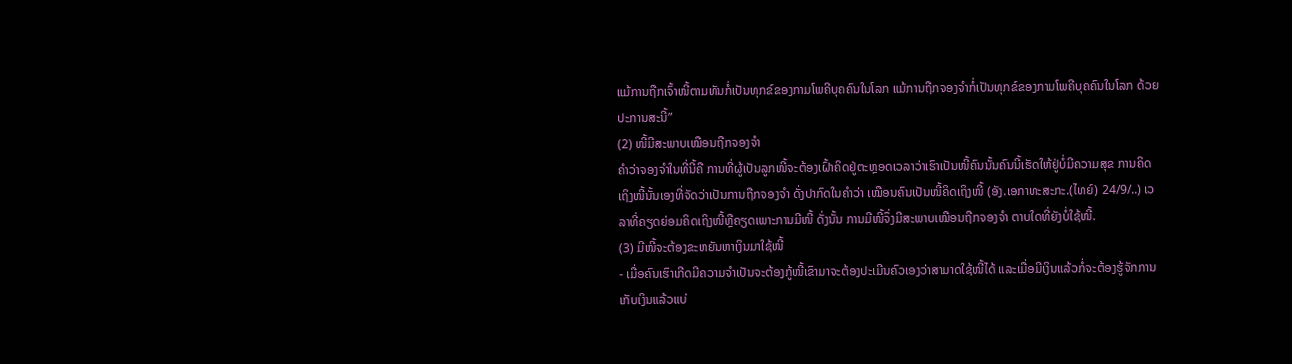ແມ້ການຖືກເຈົ້າໜີ້ຕາມທັນກໍ່ເປັນທຸກຂ໌ຂອງກາມໂພຄີບຸຄຄົນໃນໂລກ ແມ້ການຖືກຈອງຈຳກໍ່ເປັນທຸກຂ໌ຂອງກາມໂພຄີບຸຄຄົນໃນໂລກ ດ້ວຍປະການສະນີ້”
(2) ໜີ້ມີສະພາບເໝືອນຖືກຈອງຈຳ
ຄຳວ່າຈອງຈຳໃນທີ່ນີ້ຄື ການທີ່ຜູ້ເປັນລູກໜີ້ຈະຕ້ອງເຝົ້າຄິດຢູ່ຕະຫຼອດເວລາວ່າເຮົາເປັນໜີ້ຄົນນັ້ນຄົນນີ້ເຮັດໃຫ້ຢູ່ບໍ່ມີຄວາມສຸຂ ການຄິດເຖິງໜີ້ນັ້ນເອງທີ່ຈັດວ່າເປັນການຖືກຈອງຈຳ ດັ່ງປາກົດໃນຄຳວ່າ ເໝືອນຄົນເປັນໜີ້ຄິດເຖິງໜີ້ (ອັງ.ເອກາທະສະກະ.(ໄທຍ໌) 24/9/..) ເວລາທີ່ຄຽດຍ່ອມຄິດເຖິງໜີ້ຫຼືຄຽດເພາະການມີໜີ້ ດັ່ງນັ້ນ ການມີໜີ້ຈຶ່ງມີສະພາບເໝືອນຖືກຈອງຈຳ ຕາບໃດທີ່ຍັງບໍ່ໃຊ້ໜີ້.
(3) ມີໜີ້ຈະຕ້ອງຂະຫຍັນຫາເງິນມາໃຊ້ໜີ້
- ເມື່ອຄົນເຮົາເກີດມີຄວາມຈຳເປັນຈະຕ້ອງກູ້ໜີ້ເຂົາມາຈະຕ້ອງປະເມີນຄົວເອງວ່າສາມາດໃຊ້ໜີ້ໄດ້ ແລະເມື່ອມີເງິນແລ້ວກໍ່ຈະຕ້ອງຮູ້ຈັກການເກັບເງິນແລ້ວແບ່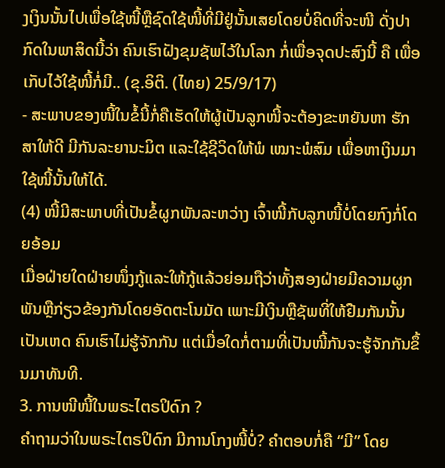ງເງິນນັ້ນໄປເພື່ອໃຊ້ໜີ້ຫຼືຊົດໃຊ້ໜີ້ທີ່ມີຢູ່ນັ້ນເສຍໂດຍບໍ່ຄິດທີ່ຈະໜີ ດັ່ງປາກົດໃນພາສິດນີ້ວ່າ ຄົນເຮົາຝັງຂຸມຊັພໄວ້ໃນໂລກ ກໍ່ເພື່ອຈຸດປະສົງນີ້ ຄື ເພື່ອເກັບໄວ້ໃຊ້ໜີ້ກໍ່ມີ.. (ຂຸ.ອິຕິ. (ໄທຍ) 25/9/17)
- ສະພາບຂອງໜີ້ໃນຂໍ້ນີ້ກໍ່ຄືເຮັດໃຫ້ຜູ້ເປັນລູກໜີ້ຈະຕ້ອງຂະຫຍັນຫາ ຮັກສາໃຫ້ດີ ມີກັນລະຍານະມິຕ ແລະໃຊ້ຊີວິດໃຫ້ພໍ ເໝາະພໍສົມ ເພື່ອຫາເງິນມາໃຊ້ໜີ້ນັ້ນໃຫ້ໄດ້.
(4) ໜີ້ມີສະພາບທີ່ເປັນຂໍ້ຜູກພັນລະຫວ່າງ ເຈົ້າໜີ້ກັບລູກໜີ້ບໍ່ໂດຍກົງກໍ່ໂດຍອ້ອມ
ເມື່ອຝ່າຍໃດຝ່າຍໜຶ່ງກູ້ແລະໃຫ້ກູ້ແລ້ວຍ່ອມຖືວ່າທັ້ງສອງຝ່າຍມີຄວາມຜູກພັນຫຼືກ່ຽວຂ້ອງກັນໂດຍອັດຕະໂນມັດ ເພາະມີເງິນຫຼືຊັພທີ່ໃຫ້ຢືມກັນນັ້ນເປັນເຫດ ຄົນເຮົາໄມ່ຮູ້ຈັກກັນ ແຕ່ເມື່ອໃດກໍ່ຕາມທີ່ເປັນໜີ້ກັນຈະຮູ້ຈັກກັນຂຶ້ນມາທັນທີ.
3. ການໜີໜີ້ໃນພຣະໄຕຣປິດົກ ?
ຄຳຖາມວ່າໃນພຣະໄຕຣປິດົກ ມີການໂກງໜີ້ບໍ່? ຄຳຕອບກໍ່ຄື “ມີ” ໂດຍ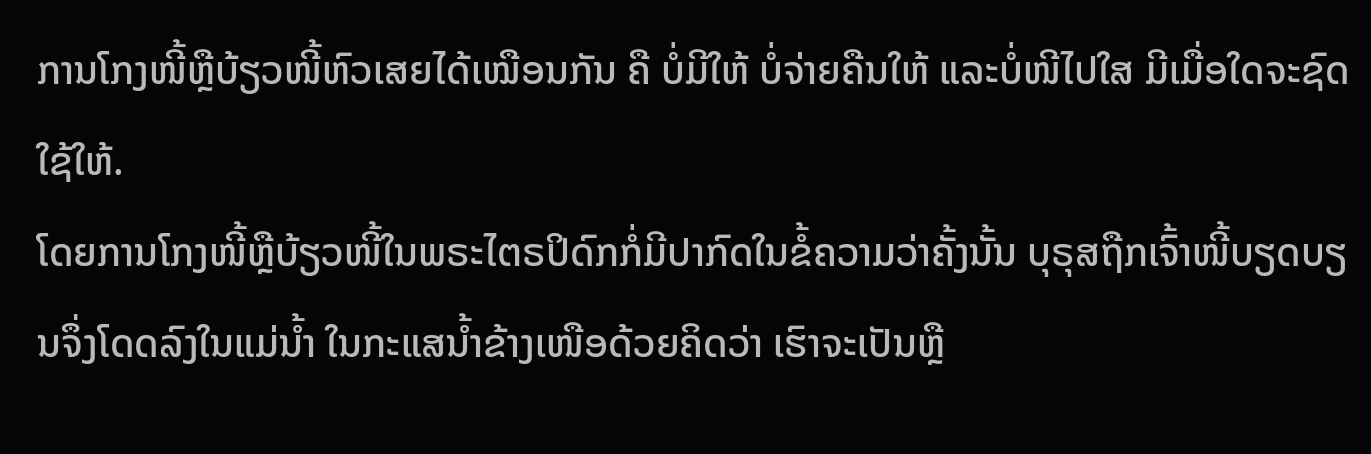ການໂກງໜີ້ຫຼືບ້ຽວໜີ້ຫົວເສຍໄດ້ເໝືອນກັນ ຄື ບໍ່ມີໃຫ້ ບໍ່ຈ່າຍຄືນໃຫ້ ແລະບໍ່ໜີໄປໃສ ມີເມື່ອໃດຈະຊົດໃຊ້ໃຫ້.
ໂດຍການໂກງໜີ້ຫຼືບ້ຽວໜີ້ໃນພຣະໄຕຣປິດົກກໍ່ມີປາກົດໃນຂໍ້ຄວາມວ່າຄັ້ງນັ້ນ ບຸຣຸສຖືກເຈົ້າໜີ້ບຽດບຽນຈຶ່ງໂດດລົງໃນແມ່ນ້ຳ ໃນກະແສນ້ຳຂ້າງເໜືອດ້ວຍຄິດວ່າ ເຮົາຈະເປັນຫຼື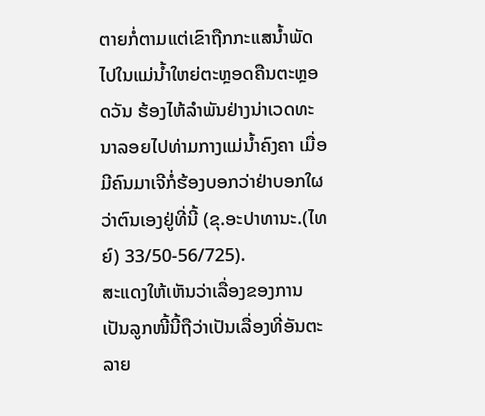ຕາຍກໍ່ຕາມແຕ່ເຂົາຖືກກະແສນ້ຳພັດໄປໃນແມ່ນ້ຳໃຫຍ່ຕະຫຼອດຄືນຕະຫຼອດວັນ ຮ້ອງໄຫ້ລຳພັນຢ່າງນ່າເວດທະນາລອຍໄປທ່າມກາງແມ່ນ້ຳຄົງຄາ ເມື່ອມີຄົນມາເຈີກໍ່ຮ້ອງບອກວ່າຢ່າບອກໃຜວ່າຕົນເອງຢູ່ທີ່ນີ້ (ຂຸ.ອະປາທານະ.(ໄທຍ໌) 33/50-56/725).
ສະແດງໃຫ້ເຫັນວ່າເລື່ອງຂອງການເປັນລູກໜີ້ນີ້ຖືວ່າເປັນເລື່ອງທີ່ອັນຕະລາຍ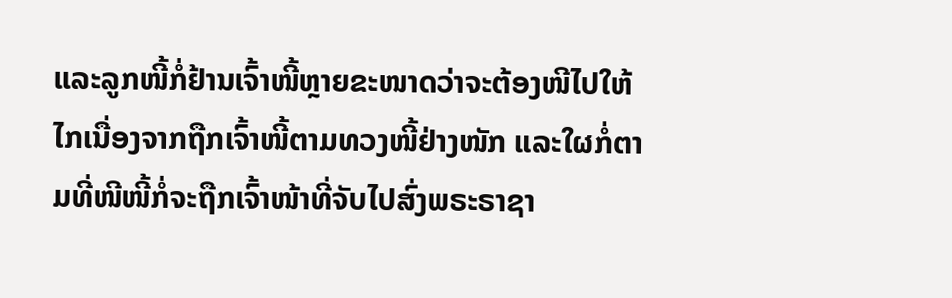ແລະລູກໜີ້ກໍ່ຢ້ານເຈົ້າໜີ້ຫຼາຍຂະໜາດວ່າຈະຕ້ອງໜີໄປໃຫ້ໄກເນື່ອງຈາກຖືກເຈົ້າໜີ້ຕາມທວງໜີ້ຢ່າງໜັກ ແລະໃຜກໍ່ຕາມທີ່ໜີໜີ້ກໍ່ຈະຖືກເຈົ້າໜ້າທີ່ຈັບໄປສົ່ງພຣະຣາຊາ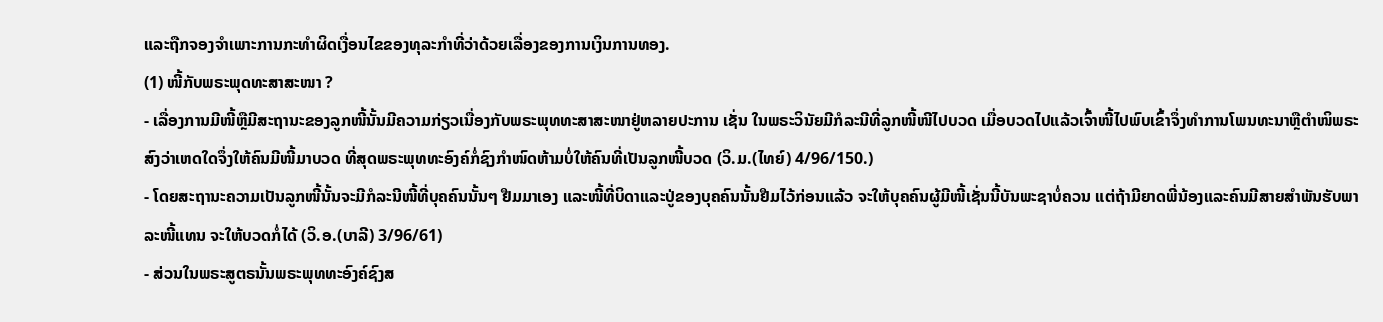ແລະຖືກຈອງຈຳເພາະການກະທຳຜິດເງື່ອນໄຂຂອງທຸລະກຳທີ່ວ່າດ້ວຍເລື່ອງຂອງການເງິນການທອງ.
(1) ໜີ້ກັບພຣະພຸດທະສາສະໜາ ?
- ເລື່ອງການມີໜີ້ຫຼືມີສະຖານະຂອງລູກໜີ້ນັ້ນມີຄວາມກ່ຽວເນື່ອງກັບພຣະພຸທທະສາສະໜາຢູ່ຫລາຍປະການ ເຊັ່ນ ໃນພຣະວິນັຍມີກໍລະນີທີ່ລູກໜີ້ໜີໄປບວດ ເມື່ອບວດໄປແລ້ວເຈົ້າໜີ້ໄປພົບເຂົ້າຈຶ່ງທຳການໂພນທະນາຫຼືຕຳໜິພຣະສົງວ່າເຫດໃດຈຶ່ງໃຫ້ຄົນມີໜີ້ມາບວດ ທີ່ສຸດພຣະພຸທທະອົງຄ໌ກໍ່ຊົງກຳໜົດຫ້າມບໍ່ໃຫ້ຄົນທີ່ເປັນລູກໜີ້ບວດ (ວິ.ມ.(ໄທຍ໌) 4/96/150.)
- ໂດຍສະຖານະຄວາມເປັນລູກໜີ້ນັ້ນຈະມີກໍລະນີໜີ້ທີ່ບຸຄຄົນນັ້ນໆ ຢືມມາເອງ ແລະໜີ້ທີ່ບິດາແລະປູ່ຂອງບຸຄຄົນນັ້ນຢືມໄວ້ກ່ອນແລ້ວ ຈະໃຫ້ບຸຄຄົນຜູ້ມີໜີ້ເຊັ່ນນີ້ບັນພະຊາບໍ່ຄວນ ແຕ່ຖ້າມີຍາດພີ່ນ້ອງແລະຄົນມີສາຍສຳພັນຮັບພາລະໜີ້ແທນ ຈະໃຫ້ບວດກໍ່ໄດ້ (ວິ.ອ.(ບາລີ) 3/96/61)
- ສ່ວນໃນພຣະສູຕຣນັ້ນພຣະພຸທທະອົງຄ໌ຊົງສ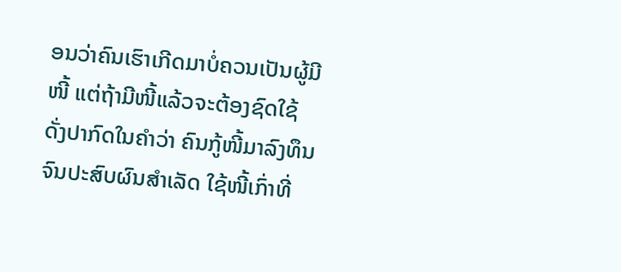ອນວ່າຄົນເຮົາເກີດມາບໍ່ຄວນເປັນຜູ້ມີໜີ້ ແຕ່ຖ້າມີໜີ້ແລ້ວຈະຕ້ອງຊົດໃຊ້ ດັ່ງປາກົດໃນຄຳວ່າ ຄົນກູ້ໜີ້ມາລົງທຶນຈົນປະສົບຜົນສຳເລັດ ໃຊ້ໜີ້ເກົ່າທີ່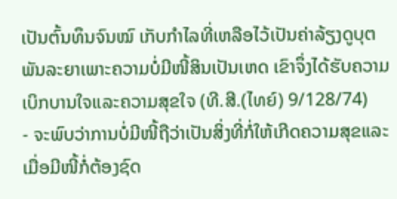ເປັນຕົ້ນທຶນຈົນໝົ ເກັບກຳໄລທີ່ເຫລືອໄວ້ເປັນຄ່າລ້ຽງດູບຸຕພັນລະຍາເພາະຄວາມບໍ່ມີໜີ້ສິນເປັນເຫດ ເຂົາຈຶ່ງໄດ້ຮັບຄວາມເບິກບານໃຈແລະຄວາມສຸຂໃຈ (ທີ.ສີ.(ໄທຍ໌) 9/128/74)
- ຈະພົບວ່າການບໍ່ມີໜີ້ຖືວ່າເປັນສິ່ງທີ່ກໍ່ໃຫ້ເກີດຄວາມສຸຂແລະເມື່ອມີໜີ້ກໍ່ຕ້ອງຊົດ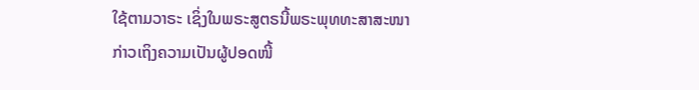ໃຊ້ຕາມວາຣະ ເຊິ່ງໃນພຣະສູຕຣນີ້ພຣະພຸທທະສາສະໜາກ່າວເຖິງຄວາມເປັນຜູ້ປອດໜີ້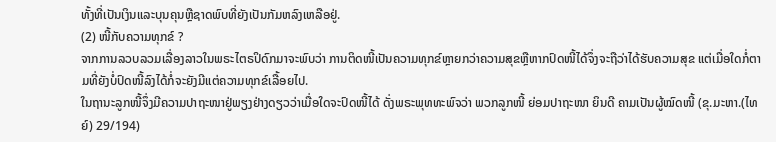ທັ້ງທີ່ເປັນເງິນແລະບຸນຄຸນຫຼືຊາດພົບທີ່ຍັງເປັນກັມຫລົງເຫລືອຢູ່.
(2) ໜີ້ກັບຄວາມທຸກຂ໌ ?
ຈາກການລວບລວມເລື່ອງລາວໃນພຣະໄຕຣປິດົກມາຈະພົບວ່າ ການຕິດໜີ້ເປັນຄວາມທຸກຂ໌ຫຼາຍກວ່າຄວາມສຸຂຫຼືຫາກປົດໜີ້ໄດ້ຈຶ່ງຈະຖືວ່າໄດ້ຮັບຄວາມສຸຂ ແຕ່ເມື່ອໃດກໍ່ຕາມທີ່ຍັງບໍ່ປົດໜີ້ລົງໄດ້ກໍ່ຈະຍັງມີແຕ່ຄວາມທຸກຂ໌ເລື້ອຍໄປ.
ໃນຖານະລູກໜີ້ຈຶ່ງມີຄວາມປາຖະໜາຢູ່ພຽງຢ່າງດຽວວ່າເມື່ອໃດຈະປົດໜີ້ໄດ້ ດັ່ງພຣະພຸທທະພົຈວ່າ ພວກລູກໜີ້ ຍ່ອມປາຖະໜາ ຍິນດີ ຄາມເປັນຜູ້ໝົດໜີ້ (ຂຸ.ມະຫາ.(ໄທຍ໌) 29/194)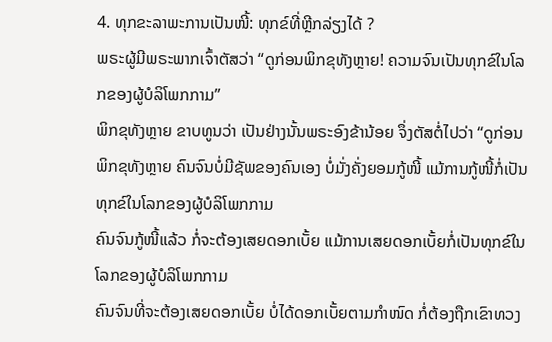4. ທຸກຂະລາພະການເປັນໜີ້: ທຸກຂ໌ທີ່ຫຼີກລ່ຽງໄດ້ ?
ພຣະຜູ້ມີພຣະພາກເຈົ້າຕັສວ່າ “ດູກ່ອນພິກຂຸທັງຫຼາຍ! ຄວາມຈົນເປັນທຸກຂ໌ໃນໂລກຂອງຜູ້ບໍລິໂພກກາມ”
ພິກຂຸທັງຫຼາຍ ຂາບທູນວ່າ ເປັນຢ່າງນັ້ນພຣະອົງຂ້ານ້ອຍ ຈຶ່ງຕັສຕໍ່ໄປວ່າ “ດູກ່ອນພິກຂຸທັງຫຼາຍ ຄົນຈົນບໍ່ມີຊັພຂອງຄົນເອງ ບໍ່ມັ່ງຄັ່ງຍອມກູ້ໜີ້ ແມ້ການກູ້ໜີ້ກໍ່ເປັນທຸກຂ໌ໃນໂລກຂອງຜູ້ບໍລິໂພກກາມ
ຄົນຈົນກູ້ໜີ້ແລ້ວ ກໍ່ຈະຕ້ອງເສຍດອກເບັ້ຍ ແມ້ການເສຍດອກເບັ້ຍກໍ່ເປັນທຸກຂ໌ໃນໂລກຂອງຜູ້ບໍລິໂພກກາມ
ຄົນຈົນທີ່ຈະຕ້ອງເສຍດອກເບັ້ຍ ບໍ່ໄດ້ດອກເບັ້ຍຕາມກຳໜົດ ກໍ່ຕ້ອງຖືກເຂົາທວງ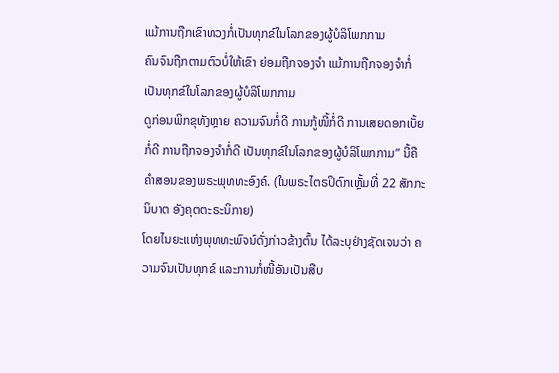ແມ້ການຖືກເຂົາທວງກໍ່ເປັນທຸກຂ໌ໃນໂລກຂອງຜູ້ບໍລິໂພກກາມ
ຄົນຈົນຖືກຕາມຕົວບໍ່ໃຫ້ເຂົາ ຍ່ອມຖືກຈອງຈຳ ແມ້ການຖືກຈອງຈຳກໍ່ເປັນທຸກຂ໌ໃນໂລກຂອງຜູ້ບໍລິໂພກກາມ
ດູກ່ອນພິກຂຸທັງຫຼາຍ ຄວາມຈົນກໍ່ດີ ການກູ້ໜີ້ກໍ່ດີ ການເສຍດອກເບັ້ຍກໍ່ດີ ການຖືກຈອງຈຳກໍ່ດີ ເປັນທຸກຂ໌ໃນໂລກຂອງຜູ້ບໍລິໂພກກາມ” ນີ້ຄືຄຳສອນຂອງພຣະພຸທທະອົງຄ໌. (ໃນພຣະໄຕຣປິດົກເຫຼັ້ມທີ່ 22 ສັກກະນິບາຕ ອັງຄຸຕຕະຣະນິກາຍ)
ໂດຍໄນຍະແຫ່ງພຸທທະພົຈນ໌ດັ່ງກ່າວຂ້າງຕົ້ນ ໄດ້ລະບຸຢ່າງຊັດເຈນວ່າ ຄວາມຈົນເປັນທຸກຂ໌ ແລະການກໍ່ໜີ້ອັນເປັນສືບ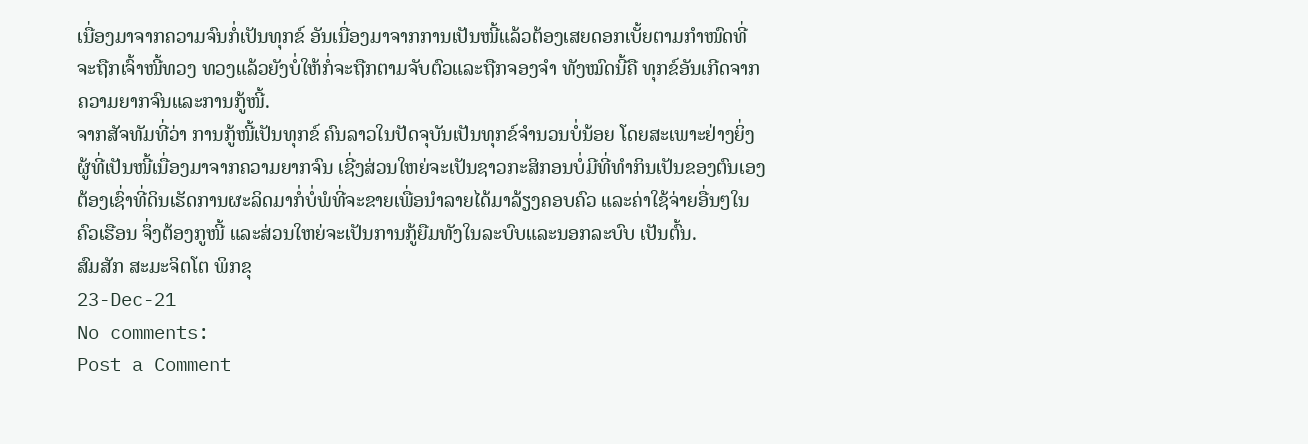ເນື່ອງມາຈາກຄວາມຈົນກໍ່ເປັນທຸກຂ໌ ອັນເນື່ອງມາຈາກການເປັນໜີ້ແລ້ວຕ້ອງເສຍດອກເບັ້ຍຕາມກຳໜົດທີ່ຈະຖືກເຈົ້າໜີ້ທວງ ທວງແລ້ວຍັງບໍ່ໃຫ້ກໍ່ຈະຖືກຕາມຈັບຕົວແລະຖືກຈອງຈຳ ທັງໝົດນີ້ຄື ທຸກຂ໌ອັນເກີດຈາກຄວາມຍາກຈົນແລະການກູ້ໜີ້.
ຈາກສັຈທັມທີ່ວ່າ ການກູ້ໜີ້ເປັນທຸກຂ໌ ຄົນລາວໃນປັດຈຸບັນເປັນທຸກຂ໌ຈຳນວນບໍ່ນ້ອຍ ໂດຍສະເພາະຢ່າງຍິ່ງຜູ້ທີ່ເປັນໜີ້ເນື່ອງມາຈາກຄວາມຍາກຈົນ ເຊີ່ງສ່ວນໃຫຍ່ຈະເປັນຊາວກະສິກອນບໍ່ມີທີ່ທຳກິນເປັນຂອງຕົນເອງ ຕ້ອງເຊົ່າທີ່ດິນເຮັດການຜະລິດມາກໍ່ບໍ່ພໍທີ່ຈະຂາຍເພື່ອນຳລາຍໄດ້ມາລ້ຽງຄອບຄົວ ແລະຄ່າໃຊ້ຈ່າຍອື່ນໆໃນຄົວເຮືອນ ຈຶ່ງຕ້ອງກູໜີ້ ແລະສ່ວນໃຫຍ່ຈະເປັນການກູ້ຍືມທັງໃນລະບົບແລະນອກລະບົບ ເປັນຕົ້ນ.
ສົມສັກ ສະມະຈິຕໂຕ ພິກຂຸ
23-Dec-21
No comments:
Post a Comment